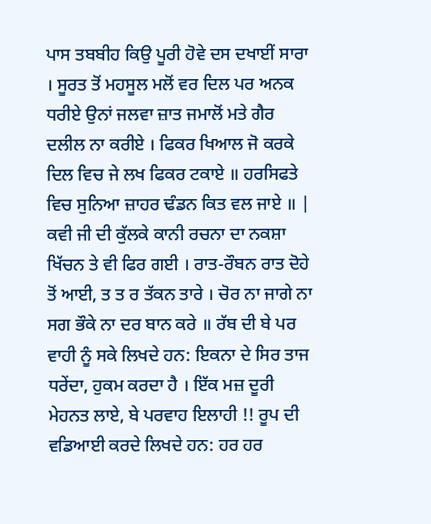ਪਾਸ ਤਬਬੀਹ ਕਿਉ ਪੂਰੀ ਹੋਵੇ ਦਸ ਦਖਾਈਂ ਸਾਰਾ । ਸੂਰਤ ਤੋਂ ਮਹਸੂਲ ਮਲੋਂ ਵਰ ਦਿਲ ਪਰ ਅਨਕ ਧਰੀਏ ਉਨਾਂ ਜਲਵਾ ਜ਼ਾਤ ਜਮਾਲੋਂ ਮਤੇ ਗੈਰ ਦਲੀਲ ਨਾ ਕਰੀਏ । ਫਿਕਰ ਖਿਆਲ ਜੋ ਕਰਕੇ ਦਿਲ ਵਿਚ ਜੇ ਲਖ ਫਿਕਰ ਟਕਾਏ ॥ ਹਰਸਿਫਤੇ ਵਿਚ ਸੁਨਿਆ ਜ਼ਾਹਰ ਢੰਡਨ ਕਿਤ ਵਲ ਜਾਏ ॥ | ਕਵੀ ਜੀ ਦੀ ਕੁੱਲਕੇ ਕਾਨੀ ਰਚਨਾ ਦਾ ਨਕਸ਼ਾ ਖਿੱਚਨ ਤੇ ਵੀ ਫਿਰ ਗਈ । ਰਾਤ-ਰੌਬਨ ਰਾਤ ਦੋਹੇ ਤੋਂ ਆਈ, ਤ ਤ ਰ ਤੱਕਨ ਤਾਰੇ । ਚੋਰ ਨਾ ਜਾਗੇ ਨਾ ਸਗ ਭੌਕੇ ਨਾ ਦਰ ਬਾਨ ਕਰੇ ॥ ਰੱਬ ਦੀ ਬੇ ਪਰ ਵਾਹੀ ਨੂੰ ਸਕੇ ਲਿਖਦੇ ਹਨ: ਇਕਨਾ ਦੇ ਸਿਰ ਤਾਜ ਧਰੇਂਦਾ, ਹੁਕਮ ਕਰਦਾ ਹੈ । ਇੱਕ ਮਜ਼ ਦੂਰੀ ਮੇਹਨਤ ਲਾਏ, ਬੇ ਪਰਵਾਹ ਇਲਾਹੀ !! ਰੂਪ ਦੀ ਵਡਿਆਈ ਕਰਦੇ ਲਿਖਦੇ ਹਨ: ਹਰ ਹਰ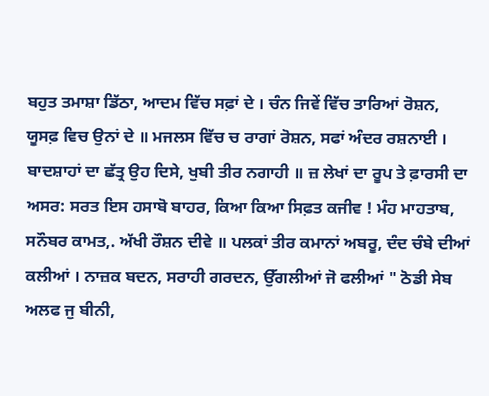ਬਹੁਤ ਤਮਾਸ਼ਾ ਡਿੱਠਾ, ਆਦਮ ਵਿੱਚ ਸਫ਼ਾਂ ਦੇ । ਚੰਨ ਜਿਵੇਂ ਵਿੱਚ ਤਾਰਿਆਂ ਰੋਸ਼ਨ, ਯੂਸਫ਼ ਵਿਚ ਉਨਾਂ ਦੇ ॥ ਮਜਲਸ ਵਿੱਚ ਚ ਰਾਗਾਂ ਰੋਸ਼ਨ, ਸਫਾਂ ਅੰਦਰ ਰਸ਼ਨਾਈ । ਬਾਦਸ਼ਾਹਾਂ ਦਾ ਛੱਤ੍ਰ ਉਹ ਦਿਸੇ, ਖੁਬੀ ਤੀਰ ਨਗਾਹੀ ॥ ਜ਼ ਲੇਖਾਂ ਦਾ ਰੂਪ ਤੇ ਫ਼ਾਰਸੀ ਦਾ ਅਸਰ: ਸਰਤ ਇਸ ਹਸਾਬੋ ਬਾਹਰ, ਕਿਆ ਕਿਆ ਸਿਫ਼ਤ ਕਜੀਵ ! ਮੰਹ ਮਾਹਤਾਬ, ਸਨੌਬਰ ਕਾਮਤ,. ਅੱਖੀ ਰੌਸ਼ਨ ਦੀਵੇ ॥ ਪਲਕਾਂ ਤੀਰ ਕਮਾਨਾਂ ਅਬਰੂ, ਦੰਦ ਚੰਬੇ ਦੀਆਂ ਕਲੀਆਂ । ਨਾਜ਼ਕ ਬਦਨ, ਸਰਾਹੀ ਗਰਦਨ, ਉੱਗਲੀਆਂ ਜੋ ਫਲੀਆਂ " ਠੋਡੀ ਸੇਬ ਅਲਫ ਜੁ ਬੀਨੀ,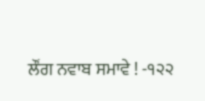ਲੌਂਗ ਨਵਾਬ ਸਮਾਵੇ ! -੧੨੨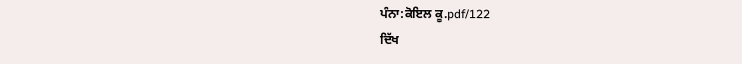ਪੰਨਾ:ਕੋਇਲ ਕੂ.pdf/122
ਦਿੱਖ